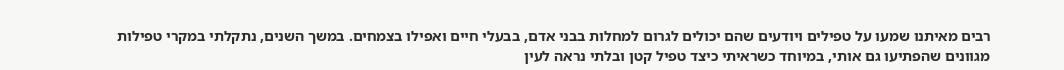רבים מאיתנו שמעו על טפילים ויודעים שהם יכולים לגרום למחלות בבני אדם, בבעלי חיים ואפילו בצמחים. במשך השנים, נתקלתי במקרי טפילות מגוונים שהפתיעו גם אותי, במיוחד כשראיתי כיצד טפיל קטן ובלתי נראה לעין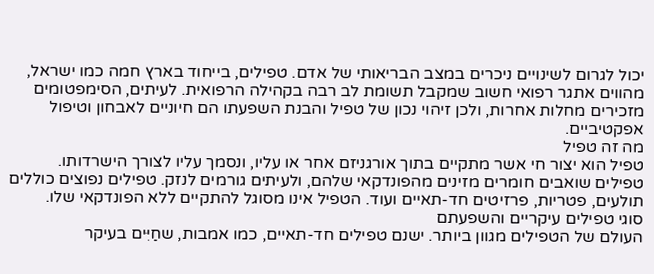יכול לגרום לשינויים ניכרים במצב הבריאותי של אדם. טפילים, בייחוד בארץ חמה כמו ישראל, מהווים אתגר רפואי חשוב שמקבל תשומת לב רבה בקהילה הרפואית. לעיתים, הסימפטומים מזכירים מחלות אחרות, ולכן זיהוי נכון של טפיל והבנת השפעתו הם חיוניים לאבחון וטיפול אפקטיביים.
מה זה טפיל
טפיל הוא יצור חי אשר מתקיים בתוך אורגניזם אחר או עליו, ונסמך עליו לצורך הישרדותו. טפילים שואבים חומרים מזינים מהפונדקאי שלהם, ולעיתים גורמים לנזק. טפילים נפוצים כוללים תולעים, פטריות, פרזיטים חד-תאיים ועוד. הטפיל אינו מסוגל להתקיים ללא הפונדקאי שלו.
סוגי טפילים עיקריים והשפעתם
העולם של הטפילים מגוון ביותר. ישנם טפילים חד-תאיים, כמו אמבות, שחַיִּים בעיקר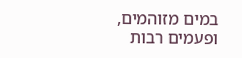במים מזוהמים, ופעמים רבות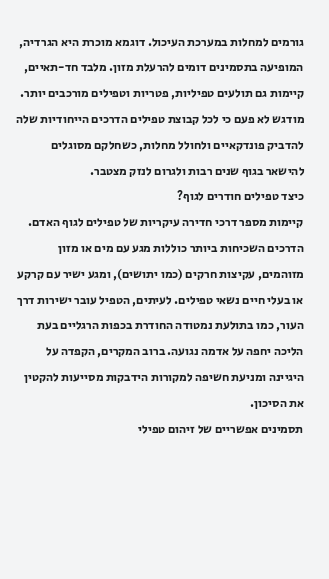גורמים למחלות במערכת העיכול. דוגמא מוכרת היא הגרדיה, המופיעה בתסמינים דומים להרעלת מזון. מלבד חד-תאיים, קיימות גם תולעים טפיליות, פטריות וטפילים מורכבים יותר. מודגש לא פעם כי לכל קבוצת טפילים הדרכים הייחודיות שלה להדביק פונדקאיים ולחולל מחלות, כשחלקם מסוגלים להישאר בגוף שנים רבות ולגרום לנזק מצטבר.
כיצד טפילים חודרים לגוף?
קיימות מספר דרכי חדירה עיקריות של טפילים לגוף האדם. הדרכים השכיחות ביותר כוללות מגע עם מים או מזון מזוהמים, עקיצות חרקים (כמו יתושים), ומגע ישיר עם קרקע או בעלי חיים נשאי טפילים. לעיתים, הטפיל עובר ישירות דרך העור, כמו בתולעת נמטודה החודרת בכפות הרגליים בעת הליכה יחפה על אדמה נגועה. ברוב המקרים, הקפדה על היגיינה ומניעת חשיפה למקורות הידבקות מסייעות להקטין את הסיכון.
תסמינים אפשריים של זיהום טפילי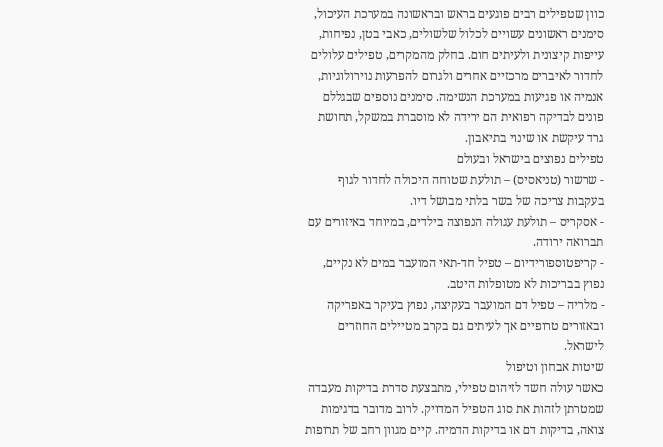כוון שטפילים רבים פוגעים בראש ובראשונה במערכת העיכול, סימנים ראשונים עשויים לכלול שלשולים, כאבי בטן, נפיחות, עייפות קיצונית ולעיתים חום. בחלק מהמקרים, טפילים עלולים לחדור לאיברים מרכזיים אחרים ולגרום להפרעות נוירולוגיות, אנמיה או פגיעות במערכת הנשימה. סימנים נוספים שבגללם פונים לבדיקה רפואית הם ירידה לא מוסברת במשקל, תחושת גרד עיקשת או שינוי בתיאבון.
טפילים נפוצים בישראל ובעולם
- שרשור (טניאסיס) – תולעת שטוחה היכולה לחדור לגוף בעקבות צריכה של בשר בלתי מבושל דיו.
- אסקריס – תולעת עגולה הנפוצה בילדים, במיוחד באיזורים עם תברואה ירודה.
- קריפטוספורידיום – טפיל חד-תאי המועבר במים לא נקיים, נפוץ בבריכות לא מטופלות היטב.
- מלריה – טפיל דם המועבר בעקיצה, נפוץ בעיקר באפריקה ובאזורים טרופיים אך לעיתים גם בקרב מטיילים החוזרים לישראל.
שיטות אבחון וטיפול
כאשר עולה חשד לזיהום טפילי, מתבצעת סדרת בדיקות מעבדה שמטרתן לזהות את סוג הטפיל המדויק. לרוב מדובר בדגימות צואה, בדיקות דם או בדיקות הדמיה. קיים מגוון רחב של תרופות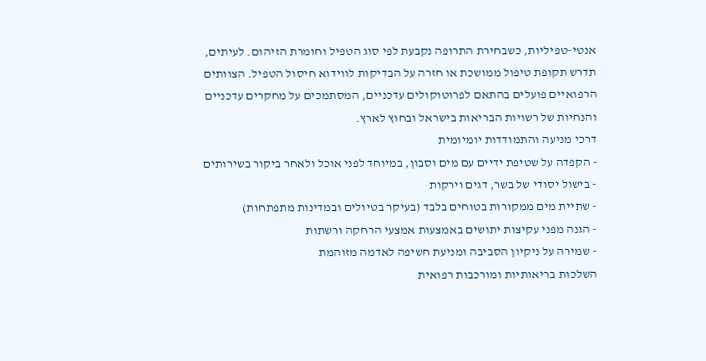אנטי-טפיליות, כשבחירת התרופה נקבעת לפי סוג הטפיל וחומרת הזיהום. לעיתים, תדרש תקופת טיפול ממושכת או חזרה על הבדיקות לווידוא חיסול הטפיל. הצוותים הרפואיים פועלים בהתאם לפרוטוקולים עדכניים, המסתמכים על מחקרים עדכניים והנחיות של רשויות הבריאות בישראל ובחוץ לארץ.
דרכי מניעה והתמודדות יומיומית
- הקפדה על שטיפת ידיים עם מים וסבון, במיוחד לפני אוכל ולאחר ביקור בשירותים
- בישול יסודי של בשר, דגים וירקות
- שתיית מים ממקורות בטוחים בלבד (בעיקר בטיולים ובמדינות מתפתחות)
- הגנה מפני עקיצות יתושים באמצעות אמצעי הרחקה ורשתות
- שמירה על ניקיון הסביבה ומניעת חשיפה לאדמה מזוהמת
השלכות בריאותיות ומורכבות רפואית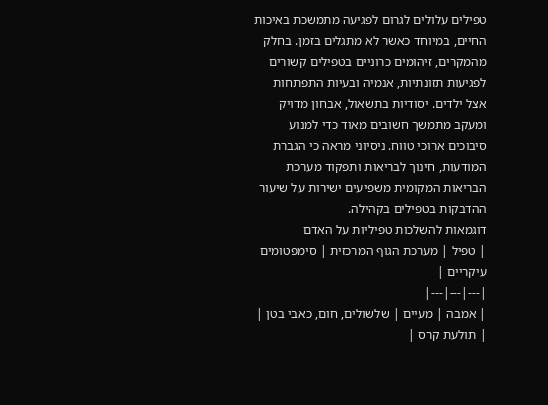טפילים עלולים לגרום לפגיעה מתמשכת באיכות החיים, במיוחד כאשר לא מתגלים בזמן. בחלק מהמקרים, זיהומים כרוניים בטפילים קשורים לפגיעות תזונתיות, אנמיה ובעיות התפתחות אצל ילדים. יסודיות בתשאול, אבחון מדויק ומעקב מתמשך חשובים מאוד כדי למנוע סיבוכים ארוכי טווח. ניסיוני מראה כי הגברת המודעות, חינוך לבריאות ותפקוד מערכת הבריאות המקומית משפיעים ישירות על שיעור ההדבקות בטפילים בקהילה.
דוגמאות להשלכות טפיליות על האדם
| טפיל | מערכת הגוף המרכזית | סימפטומים עיקריים |
|---|---|---|
| אמבה | מעיים | שלשולים, חום, כאבי בטן |
| תולעת קרס |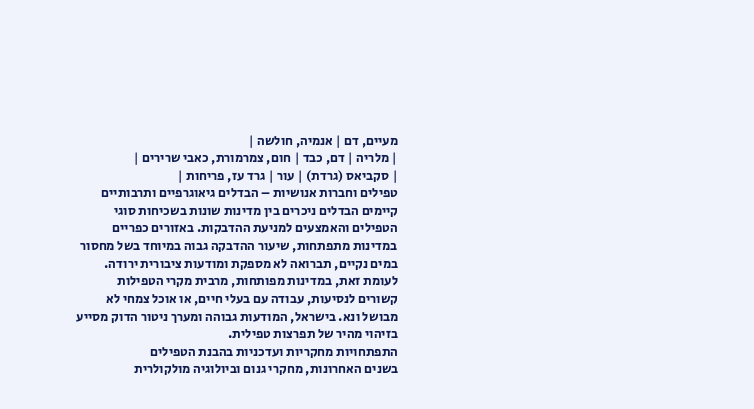מעיים, דם | אנמיה, חולשה |
| מלריה | דם, כבד | חום, צמרמורת, כאבי שרירים |
| סקביאס (גרדת) | עור | גרד עז, פריחות |
טפילים וחברות אנושיות – הבדלים גיאוגרפיים ותרבותיים
קיימים הבדלים ניכרים בין מדינות שונות בשכיחות סוגי הטפילים והאמצעים למניעת ההדבקות. באזורים כפריים במדינות מתפתחות, שיעור ההדבקה גבוה במיוחד בשל מחסור במים נקיים, תברואה לא מספקת ומודעות ציבורית ירודה. לעומת זאת, במדינות מפותחות, מרבית מקרי הטפילות קשורים לנסיעות, עבודה עם בעלי חיים, או אוכל צמחי לא מבושל ונא. בישראל, המודעות גבוהה ומערך ניטור הדוק מסייע בזיהוי מהיר של תפרצות טפילית.
התפתחויות מחקריות ועדכניות בהבנת הטפילים
בשנים האחרונות, מחקרי גנום וביולוגיה מולקולרית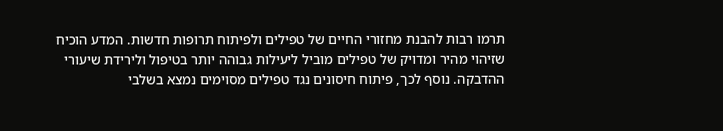תרמו רבות להבנת מחזורי החיים של טפילים ולפיתוח תרופות חדשות. המדע הוכיח שזיהוי מהיר ומדויק של טפילים מוביל ליעילות גבוהה יותר בטיפול ולירידת שיעורי ההדבקה. נוסף לכך, פיתוח חיסונים נגד טפילים מסוימים נמצא בשלבי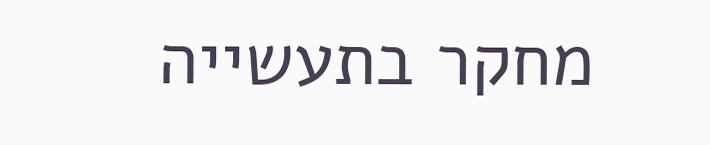מחקר בתעשייה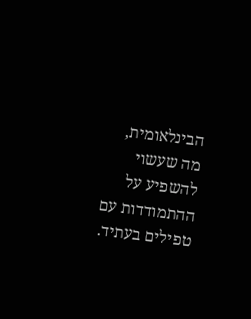הבינלאומית, מה שעשוי להשפיע על ההתמודדות עם טפילים בעתיד.